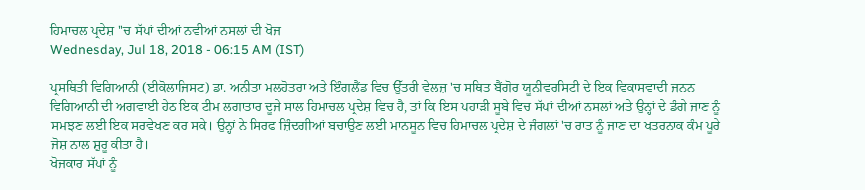ਹਿਮਾਚਲ ਪ੍ਰਦੇਸ਼ ''ਚ ਸੱਪਾਂ ਦੀਆਂ ਨਵੀਆਂ ਨਸਲਾਂ ਦੀ ਖੋਜ
Wednesday, Jul 18, 2018 - 06:15 AM (IST)

ਪ੍ਰਸਥਿਤੀ ਵਿਗਿਆਨੀ (ਈਕੋਲਾਜਿਸਟ) ਡਾ. ਅਨੀਤਾ ਮਲਹੋਤਰਾ ਅਤੇ ਇੰਗਲੈਂਡ ਵਿਚ ਉੱਤਰੀ ਵੇਲਜ਼ 'ਚ ਸਥਿਤ ਬੈਂਗੋਰ ਯੂਨੀਵਰਸਿਟੀ ਦੇ ਇਕ ਵਿਕਾਸਵਾਦੀ ਜਨਨ ਵਿਗਿਆਨੀ ਦੀ ਅਗਵਾਈ ਹੇਠ ਇਕ ਟੀਮ ਲਗਾਤਾਰ ਦੂਜੇ ਸਾਲ ਹਿਮਾਚਲ ਪ੍ਰਦੇਸ਼ ਵਿਚ ਹੈ, ਤਾਂ ਕਿ ਇਸ ਪਹਾੜੀ ਸੂਬੇ ਵਿਚ ਸੱਪਾਂ ਦੀਆਂ ਨਸਲਾਂ ਅਤੇ ਉਨ੍ਹਾਂ ਦੇ ਡੰਗੇ ਜਾਣ ਨੂੰ ਸਮਝਣ ਲਈ ਇਕ ਸਰਵੇਖਣ ਕਰ ਸਕੇ। ਉਨ੍ਹਾਂ ਨੇ ਸਿਰਫ ਜ਼ਿੰਦਗੀਆਂ ਬਚਾਉਣ ਲਈ ਮਾਨਸੂਨ ਵਿਚ ਹਿਮਾਚਲ ਪ੍ਰਦੇਸ਼ ਦੇ ਜੰਗਲਾਂ 'ਚ ਰਾਤ ਨੂੰ ਜਾਣ ਦਾ ਖਤਰਨਾਕ ਕੰਮ ਪੂਰੇ ਜੋਸ਼ ਨਾਲ ਸ਼ੁਰੂ ਕੀਤਾ ਹੈ।
ਖੋਜਕਾਰ ਸੱਪਾਂ ਨੂੰ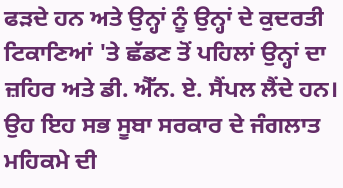ਫੜਦੇ ਹਨ ਅਤੇ ਉਨ੍ਹਾਂ ਨੂੰ ਉਨ੍ਹਾਂ ਦੇ ਕੁਦਰਤੀ ਟਿਕਾਣਿਆਂ 'ਤੇ ਛੱਡਣ ਤੋਂ ਪਹਿਲਾਂ ਉਨ੍ਹਾਂ ਦਾ ਜ਼ਹਿਰ ਅਤੇ ਡੀ. ਐੱਨ. ਏ. ਸੈਂਪਲ ਲੈਂਦੇ ਹਨ। ਉਹ ਇਹ ਸਭ ਸੂਬਾ ਸਰਕਾਰ ਦੇ ਜੰਗਲਾਤ ਮਹਿਕਮੇ ਦੀ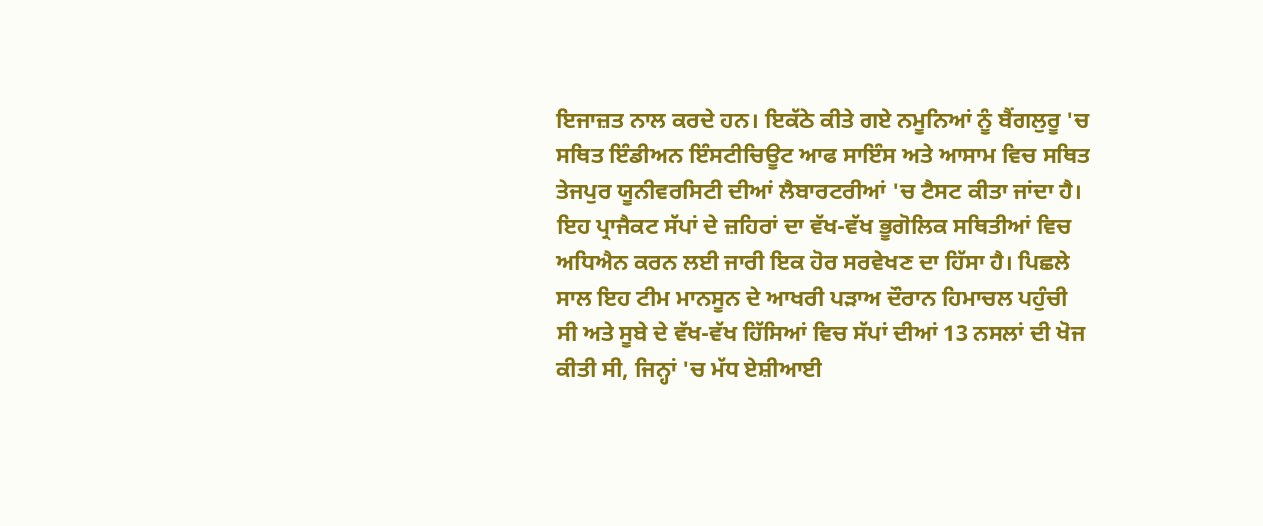ਇਜਾਜ਼ਤ ਨਾਲ ਕਰਦੇ ਹਨ। ਇਕੱਠੇ ਕੀਤੇ ਗਏ ਨਮੂਨਿਆਂ ਨੂੰ ਬੈਂਗਲੁਰੂ 'ਚ ਸਥਿਤ ਇੰਡੀਅਨ ਇੰਸਟੀਚਿਊਟ ਆਫ ਸਾਇੰਸ ਅਤੇ ਆਸਾਮ ਵਿਚ ਸਥਿਤ ਤੇਜਪੁਰ ਯੂਨੀਵਰਸਿਟੀ ਦੀਆਂ ਲੈਬਾਰਟਰੀਆਂ 'ਚ ਟੈਸਟ ਕੀਤਾ ਜਾਂਦਾ ਹੈ।
ਇਹ ਪ੍ਰਾਜੈਕਟ ਸੱਪਾਂ ਦੇ ਜ਼ਹਿਰਾਂ ਦਾ ਵੱਖ-ਵੱਖ ਭੂਗੋਲਿਕ ਸਥਿਤੀਆਂ ਵਿਚ ਅਧਿਐਨ ਕਰਨ ਲਈ ਜਾਰੀ ਇਕ ਹੋਰ ਸਰਵੇਖਣ ਦਾ ਹਿੱਸਾ ਹੈ। ਪਿਛਲੇ ਸਾਲ ਇਹ ਟੀਮ ਮਾਨਸੂਨ ਦੇ ਆਖਰੀ ਪੜਾਅ ਦੌਰਾਨ ਹਿਮਾਚਲ ਪਹੁੰਚੀ ਸੀ ਅਤੇ ਸੂਬੇ ਦੇ ਵੱਖ-ਵੱਖ ਹਿੱਸਿਆਂ ਵਿਚ ਸੱਪਾਂ ਦੀਆਂ 13 ਨਸਲਾਂ ਦੀ ਖੋਜ ਕੀਤੀ ਸੀ, ਜਿਨ੍ਹਾਂ 'ਚ ਮੱਧ ਏਸ਼ੀਆਈ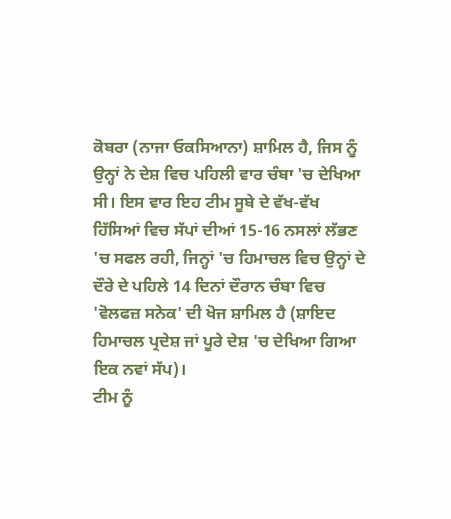ਕੋਬਰਾ (ਨਾਜਾ ਓਕਸਿਆਨਾ) ਸ਼ਾਮਿਲ ਹੈ, ਜਿਸ ਨੂੰ ਉਨ੍ਹਾਂ ਨੇ ਦੇਸ਼ ਵਿਚ ਪਹਿਲੀ ਵਾਰ ਚੰਬਾ 'ਚ ਦੇਖਿਆ ਸੀ। ਇਸ ਵਾਰ ਇਹ ਟੀਮ ਸੂਬੇ ਦੇ ਵੱਖ-ਵੱਖ ਹਿੱਸਿਆਂ ਵਿਚ ਸੱਪਾਂ ਦੀਆਂ 15-16 ਨਸਲਾਂ ਲੱਭਣ 'ਚ ਸਫਲ ਰਹੀ, ਜਿਨ੍ਹਾਂ 'ਚ ਹਿਮਾਚਲ ਵਿਚ ਉਨ੍ਹਾਂ ਦੇ ਦੌਰੇ ਦੇ ਪਹਿਲੇ 14 ਦਿਨਾਂ ਦੌਰਾਨ ਚੰਬਾ ਵਿਚ 'ਵੋਲਫਜ਼ ਸਨੇਕ' ਦੀ ਖੋਜ ਸ਼ਾਮਿਲ ਹੈ (ਸ਼ਾਇਦ ਹਿਮਾਚਲ ਪ੍ਰਦੇਸ਼ ਜਾਂ ਪੂਰੇ ਦੇਸ਼ 'ਚ ਦੇਖਿਆ ਗਿਆ ਇਕ ਨਵਾਂ ਸੱਪ)।
ਟੀਮ ਨੂੰ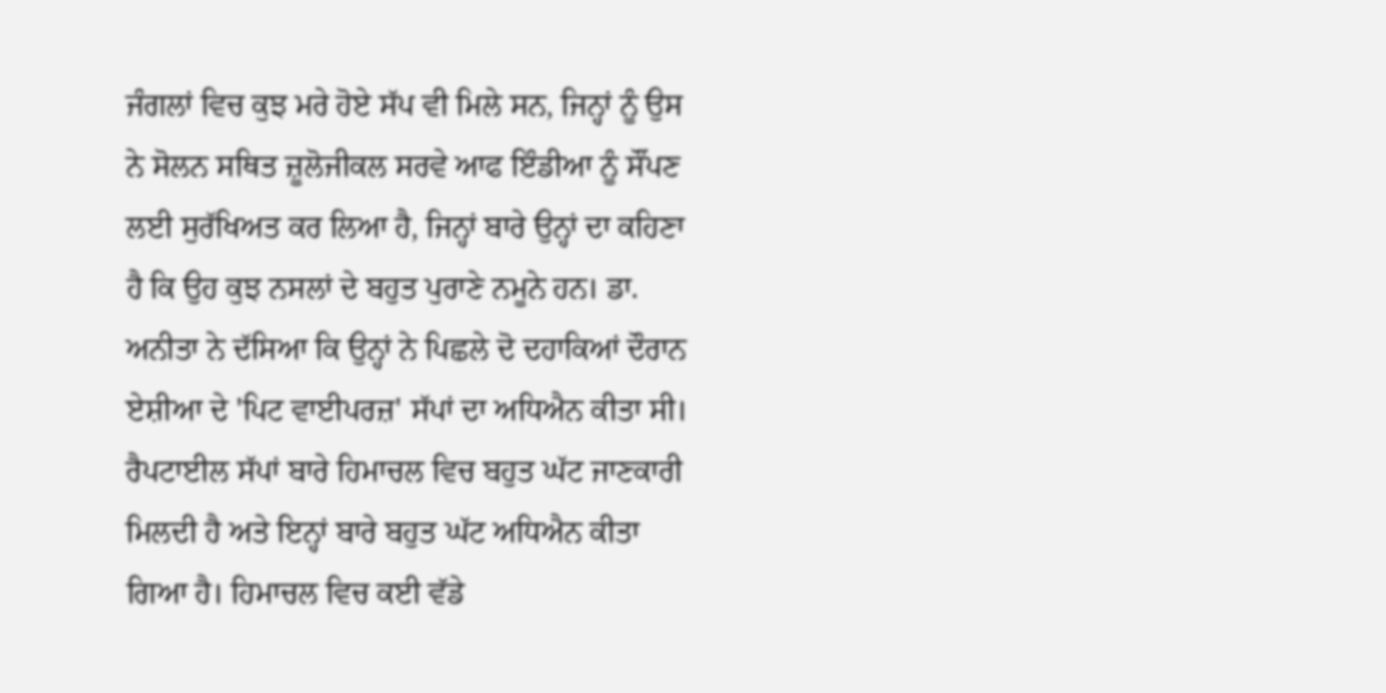ਜੰਗਲਾਂ ਵਿਚ ਕੁਝ ਮਰੇ ਹੋਏ ਸੱਪ ਵੀ ਮਿਲੇ ਸਨ, ਜਿਨ੍ਹਾਂ ਨੂੰ ਉਸ ਨੇ ਸੋਲਨ ਸਥਿਤ ਜ਼ੂਲੋਜੀਕਲ ਸਰਵੇ ਆਫ ਇੰਡੀਆ ਨੂੰ ਸੌਂਪਣ ਲਈ ਸੁਰੱਖਿਅਤ ਕਰ ਲਿਆ ਹੈ, ਜਿਨ੍ਹਾਂ ਬਾਰੇ ਉਨ੍ਹਾਂ ਦਾ ਕਹਿਣਾ ਹੈ ਕਿ ਉਹ ਕੁਝ ਨਸਲਾਂ ਦੇ ਬਹੁਤ ਪੁਰਾਣੇ ਨਮੂਨੇ ਹਨ। ਡਾ. ਅਨੀਤਾ ਨੇ ਦੱਸਿਆ ਕਿ ਉਨ੍ਹਾਂ ਨੇ ਪਿਛਲੇ ਦੋ ਦਹਾਕਿਆਂ ਦੌਰਾਨ ਏਸ਼ੀਆ ਦੇ 'ਪਿਟ ਵਾਈਪਰਜ਼' ਸੱਪਾਂ ਦਾ ਅਧਿਐਨ ਕੀਤਾ ਸੀ।
ਰੈਪਟਾਈਲ ਸੱਪਾਂ ਬਾਰੇ ਹਿਮਾਚਲ ਵਿਚ ਬਹੁਤ ਘੱਟ ਜਾਣਕਾਰੀ ਮਿਲਦੀ ਹੈ ਅਤੇ ਇਨ੍ਹਾਂ ਬਾਰੇ ਬਹੁਤ ਘੱਟ ਅਧਿਐਨ ਕੀਤਾ ਗਿਆ ਹੈ। ਹਿਮਾਚਲ ਵਿਚ ਕਈ ਵੱਡੇ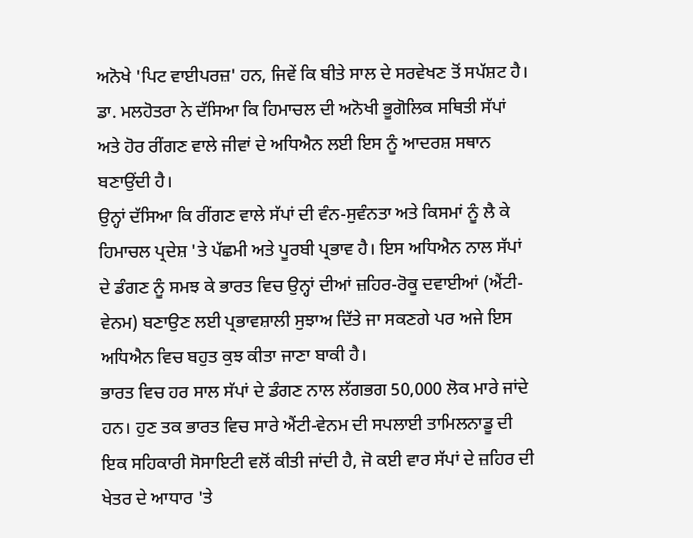ਅਨੋਖੇ 'ਪਿਟ ਵਾਈਪਰਜ਼' ਹਨ, ਜਿਵੇਂ ਕਿ ਬੀਤੇ ਸਾਲ ਦੇ ਸਰਵੇਖਣ ਤੋਂ ਸਪੱਸ਼ਟ ਹੈ। ਡਾ. ਮਲਹੋਤਰਾ ਨੇ ਦੱਸਿਆ ਕਿ ਹਿਮਾਚਲ ਦੀ ਅਨੋਖੀ ਭੂਗੋਲਿਕ ਸਥਿਤੀ ਸੱਪਾਂ ਅਤੇ ਹੋਰ ਰੀਂਗਣ ਵਾਲੇ ਜੀਵਾਂ ਦੇ ਅਧਿਐਨ ਲਈ ਇਸ ਨੂੰ ਆਦਰਸ਼ ਸਥਾਨ ਬਣਾਉਂਦੀ ਹੈ।
ਉਨ੍ਹਾਂ ਦੱਸਿਆ ਕਿ ਰੀਂਗਣ ਵਾਲੇ ਸੱਪਾਂ ਦੀ ਵੰਨ-ਸੁਵੰਨਤਾ ਅਤੇ ਕਿਸਮਾਂ ਨੂੰ ਲੈ ਕੇ ਹਿਮਾਚਲ ਪ੍ਰਦੇਸ਼ 'ਤੇ ਪੱਛਮੀ ਅਤੇ ਪੂਰਬੀ ਪ੍ਰਭਾਵ ਹੈ। ਇਸ ਅਧਿਐਨ ਨਾਲ ਸੱਪਾਂ ਦੇ ਡੰਗਣ ਨੂੰ ਸਮਝ ਕੇ ਭਾਰਤ ਵਿਚ ਉਨ੍ਹਾਂ ਦੀਆਂ ਜ਼ਹਿਰ-ਰੋਕੂ ਦਵਾਈਆਂ (ਐਂਟੀ-ਵੇਨਮ) ਬਣਾਉਣ ਲਈ ਪ੍ਰਭਾਵਸ਼ਾਲੀ ਸੁਝਾਅ ਦਿੱਤੇ ਜਾ ਸਕਣਗੇ ਪਰ ਅਜੇ ਇਸ ਅਧਿਐਨ ਵਿਚ ਬਹੁਤ ਕੁਝ ਕੀਤਾ ਜਾਣਾ ਬਾਕੀ ਹੈ।
ਭਾਰਤ ਵਿਚ ਹਰ ਸਾਲ ਸੱਪਾਂ ਦੇ ਡੰਗਣ ਨਾਲ ਲੱਗਭਗ 50,000 ਲੋਕ ਮਾਰੇ ਜਾਂਦੇ ਹਨ। ਹੁਣ ਤਕ ਭਾਰਤ ਵਿਚ ਸਾਰੇ ਐਂਟੀ-ਵੇਨਮ ਦੀ ਸਪਲਾਈ ਤਾਮਿਲਨਾਡੂ ਦੀ ਇਕ ਸਹਿਕਾਰੀ ਸੋਸਾਇਟੀ ਵਲੋਂ ਕੀਤੀ ਜਾਂਦੀ ਹੈ, ਜੋ ਕਈ ਵਾਰ ਸੱਪਾਂ ਦੇ ਜ਼ਹਿਰ ਦੀ ਖੇਤਰ ਦੇ ਆਧਾਰ 'ਤੇ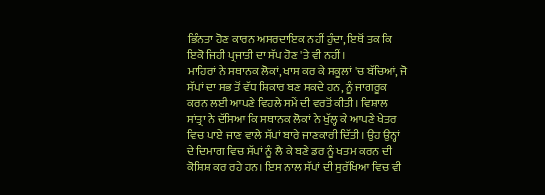ਭਿੰਨਤਾ ਹੋਣ ਕਾਰਨ ਅਸਰਦਾਇਕ ਨਹੀਂ ਹੁੰਦਾ, ਇਥੋਂ ਤਕ ਕਿ ਇਕੋ ਜਿਹੀ ਪ੍ਰਜਾਤੀ ਦਾ ਸੱਪ ਹੋਣ 'ਤੇ ਵੀ ਨਹੀਂ।
ਮਾਹਿਰਾਂ ਨੇ ਸਥਾਨਕ ਲੋਕਾਂ, ਖਾਸ ਕਰ ਕੇ ਸਕੂਲਾਂ 'ਚ ਬੱਚਿਆਂ, ਜੋ ਸੱਪਾਂ ਦਾ ਸਭ ਤੋਂ ਵੱਧ ਸ਼ਿਕਾਰ ਬਣ ਸਕਦੇ ਹਨ, ਨੂੰ ਜਾਗਰੂਕ ਕਰਨ ਲਈ ਆਪਣੇ ਵਿਹਲੇ ਸਮੇਂ ਦੀ ਵਰਤੋਂ ਕੀਤੀ। ਵਿਸ਼ਾਲ ਸਾਂਤ੍ਰਾ ਨੇ ਦੱਸਿਆ ਕਿ ਸਥਾਨਕ ਲੋਕਾਂ ਨੇ ਖੁੱਲ੍ਹ ਕੇ ਆਪਣੇ ਖੇਤਰ ਵਿਚ ਪਾਏ ਜਾਣ ਵਾਲੇ ਸੱਪਾਂ ਬਾਰੇ ਜਾਣਕਾਰੀ ਦਿੱਤੀ। ਉਹ ਉਨ੍ਹਾਂ ਦੇ ਦਿਮਾਗ ਵਿਚ ਸੱਪਾਂ ਨੂੰ ਲੈ ਕੇ ਬਣੇ ਡਰ ਨੂੰ ਖਤਮ ਕਰਨ ਦੀ ਕੋਸ਼ਿਸ਼ ਕਰ ਰਹੇ ਹਨ। ਇਸ ਨਾਲ ਸੱਪਾਂ ਦੀ ਸੁਰੱਖਿਆ ਵਿਚ ਵੀ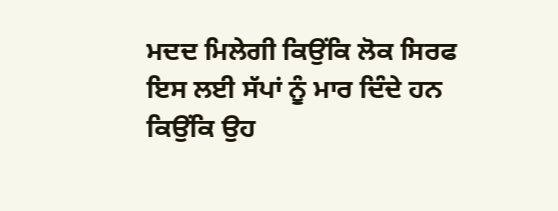ਮਦਦ ਮਿਲੇਗੀ ਕਿਉਂਕਿ ਲੋਕ ਸਿਰਫ ਇਸ ਲਈ ਸੱਪਾਂ ਨੂੰ ਮਾਰ ਦਿੰਦੇ ਹਨ ਕਿਉਂਕਿ ਉਹ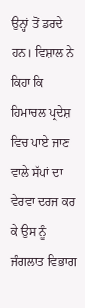ਉਨ੍ਹਾਂ ਤੋਂ ਡਰਦੇ ਹਨ। ਵਿਸ਼ਾਲ ਨੇ ਕਿਹਾ ਕਿ ਹਿਮਾਚਲ ਪ੍ਰਦੇਸ਼ ਵਿਚ ਪਾਏ ਜਾਣ ਵਾਲੇ ਸੱਪਾਂ ਦਾ ਵੇਰਵਾ ਦਰਜ ਕਰ ਕੇ ਉਸ ਨੂੰ ਜੰਗਲਾਤ ਵਿਭਾਗ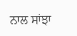ਨਾਲ ਸਾਂਝਾ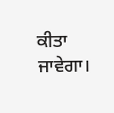ਕੀਤਾ ਜਾਵੇਗਾ।